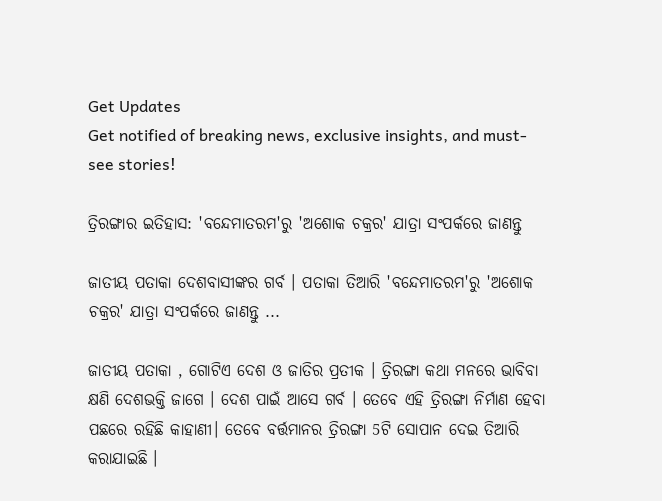Get Updates
Get notified of breaking news, exclusive insights, and must-see stories!

ତ୍ରିରଙ୍ଗାର ଇତିହାସ: 'ବନ୍ଦେମାତରମ'ରୁ 'ଅଶୋକ ଚକ୍ରର' ଯାତ୍ରା ସଂପର୍କରେ ଜାଣନ୍ତୁ

ଜାତୀୟ ପତାକା ଦେଶବାସୀଙ୍କର ଗର୍ବ । ପତାକା ତିଆରି 'ବନ୍ଦେମାତରମ'ରୁ 'ଅଶୋକ ଚକ୍ରର' ଯାତ୍ରା ସଂପର୍କରେ ଜାଣନ୍ତୁ ...

ଜାତୀୟ ପତାକା , ଗୋଟିଏ ଦେଶ ଓ ଜାତିର ପ୍ରତୀକ । ତ୍ରିରଙ୍ଗା କଥା ମନରେ ଭାବିବା କ୍ଷଣି ଦେଶଭକ୍ତି ଜାଗେ । ଦେଶ ପାଇଁ ଆସେ ଗର୍ବ । ତେବେ ଏହି ତ୍ରିରଙ୍ଗା ନିର୍ମାଣ ହେବା ପଛରେ ରହିଛି କାହାଣୀ। ତେବେ ବର୍ତ୍ତମାନର ତ୍ରିରଙ୍ଗା 5ଟି ସୋପାନ ଦେଇ ତିଆରି କରାଯାଇଛି ।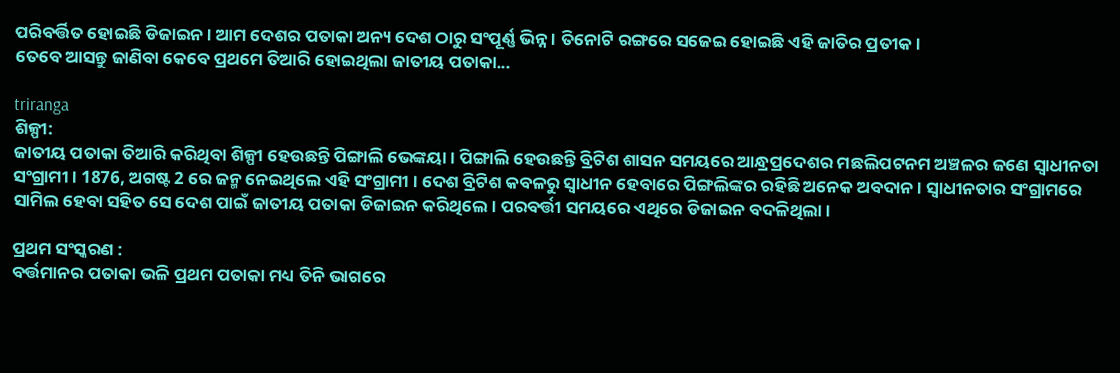ପରିବର୍ତ୍ତିତ ହୋଇଛି ଡିଜାଇନ । ଆମ ଦେଶର ପତାକା ଅନ୍ୟ ଦେଶ ଠାରୁ ସଂପୂର୍ଣ୍ଣ ଭିନ୍ନ । ତିନୋଟି ରଙ୍ଗରେ ସଜେଇ ହୋଇଛି ଏହି ଜାତିର ପ୍ରତୀକ।
ତେବେ ଆସନ୍ତୁ ଜାଣିବା କେବେ ପ୍ରଥମେ ତିଆରି ହୋଇଥିଲା ଜାତୀୟ ପତାକା...

triranga
ଶିଳ୍ପୀ:
ଜାତୀୟ ପତାକା ତିଆରି କରିଥିବା ଶିଳ୍ପୀ ହେଉଛନ୍ତି ପିଙ୍ଗାଲି ଭେଙ୍କୟା । ପିଙ୍ଗାଲି ହେଉଛନ୍ତି ବ୍ରିଟିଶ ଶାସନ ସମୟରେ ଆନ୍ଧ୍ରପ୍ରଦେଶର ମଛଲିପଟନମ ଅଞ୍ଚଳର ଜଣେ ସ୍ବାଧୀନତା ସଂଗ୍ରାମୀ । 1876, ଅଗଷ୍ଟ 2 ରେ ଜନ୍ମ ନେଇଥିଲେ ଏହି ସଂଗ୍ରାମୀ । ଦେଶ ବ୍ରିଟିଶ କବଳରୁ ସ୍ବାଧୀନ ହେବାରେ ପିଙ୍ଗଲିଙ୍କର ରହିଛି ଅନେକ ଅବଦାନ । ସ୍ବାଧୀନତାର ସଂଗ୍ରାମରେ ସାମିଲ ହେବା ସହିତ ସେ ଦେଶ ପାଇଁ ଜାତୀୟ ପତାକା ଡିଜାଇନ କରିଥିଲେ। ପରବର୍ତ୍ତୀ ସମୟରେ ଏଥିରେ ଡିଜାଇନ ବଦଳିଥିଲା ।

ପ୍ରଥମ ସଂସ୍କରଣ :
ବର୍ତ୍ତମାନର ପତାକା ଭଳି ପ୍ରଥମ ପତାକା ମଧ୍ୟ ତିନି ଭାଗରେ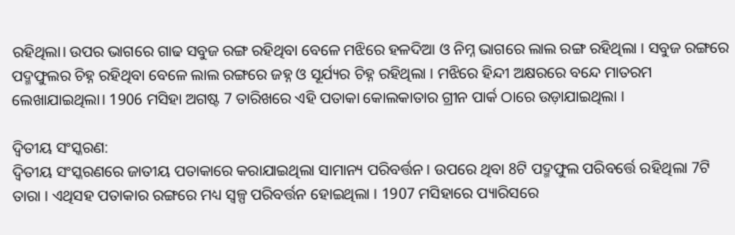ରହିଥିଲା। ଉପର ଭାଗରେ ଗାଢ ସବୁଜ ରଙ୍ଗ ରହିଥିବା ବେଳେ ମଝିରେ ହଳଦିଆ ଓ ନିମ୍ନ ଭାଗରେ ଲାଲ ରଙ୍ଗ ରହିଥିଲା । ସବୁଜ ରଙ୍ଗରେ ପଦ୍ମଫୁଲର ଚିହ୍ନ ରହିଥିବା ବେଳେ ଲାଲ ରଙ୍ଗରେ ଜହ୍ନ ଓ ସୂର୍ଯ୍ୟର ଚିହ୍ନ ରହିଥିଲା । ମଝିରେ ହିନ୍ଦୀ ଅକ୍ଷରରେ ବନ୍ଦେ ମାତରମ ଲେଖାଯାଇଥିଲା। 1906 ମସିହା ଅଗଷ୍ଟ 7 ତାରିଖରେ ଏହି ପତାକା କୋଲକାତାର ଗ୍ରୀନ ପାର୍କ ଠାରେ ଉଡ଼ାଯାଇଥିଲା ।

ଦ୍ବିତୀୟ ସଂସ୍କରଣ:
ଦ୍ବିତୀୟ ସଂସ୍କରଣରେ ଜାତୀୟ ପତାକାରେ କରାଯାଇଥିଲା ସାମାନ୍ୟ ପରିବର୍ତ୍ତନ । ଉପରେ ଥିବା 8ଟି ପଦ୍ମଫୁଲ ପରିବର୍ତ୍ତେ ରହିଥିଲା 7ଟି ତାରା । ଏଥିସହ ପତାକାର ରଙ୍ଗରେ ମଧ୍ୟ ସ୍ବଳ୍ପ ପରିବର୍ତ୍ତନ ହୋଇଥିଲା । 1907 ମସିହାରେ ପ୍ୟାରିସରେ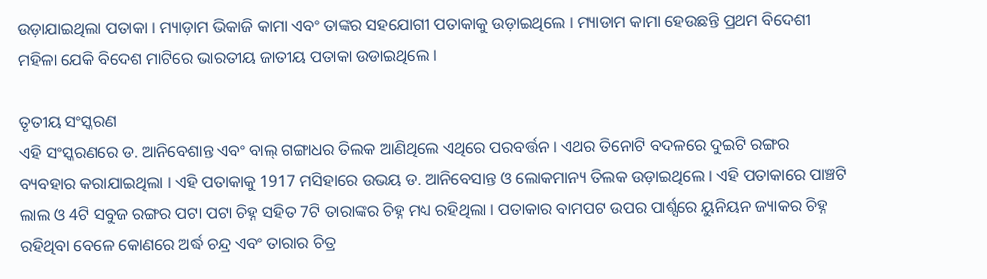ଉଡ଼ାଯାଇଥିଲା ପତାକା । ମ୍ୟାଡ଼ାମ ଭିକାଜି କାମା ଏବଂ ତାଙ୍କର ସହଯୋଗୀ ପତାକାକୁ ଉଡ଼ାଇଥିଲେ । ମ୍ୟାଡାମ କାମା ହେଉଛନ୍ତି ପ୍ରଥମ ବିଦେଶୀ ମହିଳା ଯେକି ବିଦେଶ ମାଟିରେ ଭାରତୀୟ ଜାତୀୟ ପତାକା ଉଡାଇଥିଲେ ।

ତୃତୀୟ ସଂସ୍କରଣ
ଏହି ସଂସ୍କରଣରେ ଡ. ଆନିବେଶାନ୍ତ ଏବଂ ବାଲ୍ ଗଙ୍ଗାଧର ତିଲକ ଆଣିଥିଲେ ଏଥିରେ ପରବର୍ତ୍ତନ । ଏଥର ତିନୋଟି ବଦଳରେ ଦୁଇଟି ରଙ୍ଗର ବ୍ୟବହାର କରାଯାଇଥିଲା । ଏହି ପତାକାକୁ 1917 ମସିହାରେ ଉଭୟ ଡ. ଆନିବେସାନ୍ତ ଓ ଲୋକମାନ୍ୟ ତିଲକ ଉଡ଼ାଇଥିଲେ । ଏହି ପତାକାରେ ପାଞ୍ଚଟି ଲାଲ ଓ 4ଟି ସବୁଜ ରଙ୍ଗର ପଟା ପଟା ଚିହ୍ନ ସହିତ 7ଟି ତାରାଙ୍କର ଚିହ୍ନ ମଧ୍ୟ ରହିଥିଲା । ପତାକାର ବାମପଟ ଉପର ପାର୍ଶ୍ସରେ ୟୁନିୟନ ଜ୍ୟାକର ଚିହ୍ନ ରହିଥିବା ବେଳେ କୋଣରେ ଅର୍ଦ୍ଧ ଚନ୍ଦ୍ର ଏବଂ ତାରାର ଚିତ୍ର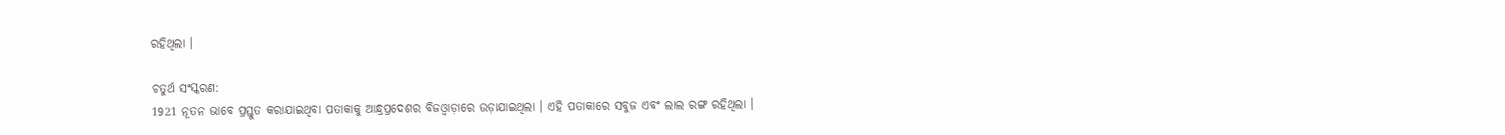ରହିଥିଲା ।

ଚତୁର୍ଥ ସଂସ୍କରଣ:
1921 ନୂତନ ଭାବେ ପ୍ରସ୍ତୁତ କରାଯାଇଥିବା ପତାକାକୁ ଆନ୍ଧ୍ରପ୍ରଦେଶର ବିଜଓ୍ବାଡ଼ାରେ ଉଡ଼ାଯାଇଥିଲା । ଏହି ପତାକାରେ ସବୁଜ ଏବଂ ଲାଲ ରଙ୍ଗ ରହିଥିଲା ।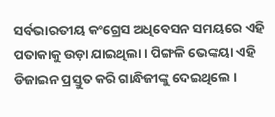ସର୍ବଭାରତୀୟ କଂଗ୍ରେସ ଅଧିବେସନ ସମୟରେ ଏହି ପତାକାକୁ ଉଡ଼ା ଯାଇଥିଲା । ପିଙ୍ଗଳି ଭେଙ୍କୟା ଏହି ଡିଜାଇନ ପ୍ରସ୍ତୁତ କରି ଗାନ୍ଧିଜୀଙ୍କୁ ଦେଇଥିଲେ ।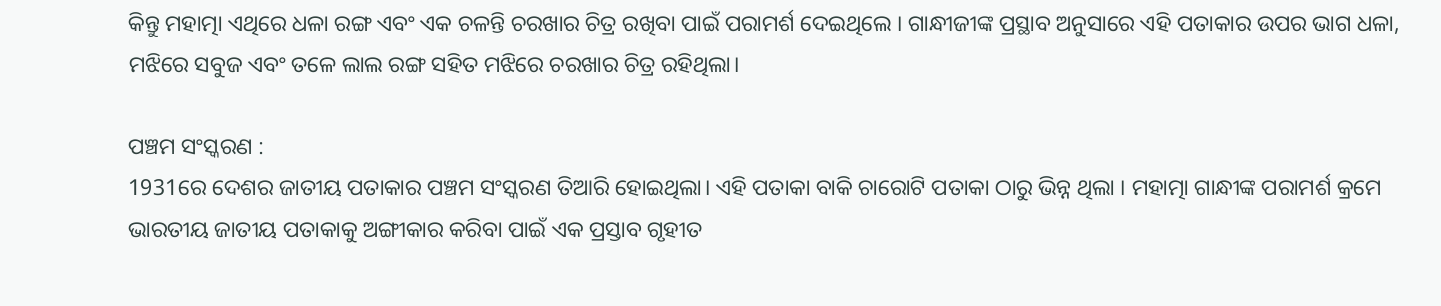କିନ୍ତୁ ମହାତ୍ମା ଏଥିରେ ଧଳା ରଙ୍ଗ ଏବଂ ଏକ ଚଳନ୍ତି ଚରଖାର ଚିତ୍ର ରଖିବା ପାଇଁ ପରାମର୍ଶ ଦେଇଥିଲେ । ଗାନ୍ଧୀଜୀଙ୍କ ପ୍ରସ୍ଥାବ ଅନୁସାରେ ଏହି ପତାକାର ଉପର ଭାଗ ଧଳା, ମଝିରେ ସବୁଜ ଏବଂ ତଳେ ଲାଲ ରଙ୍ଗ ସହିତ ମଝିରେ ଚରଖାର ଚିତ୍ର ରହିଥିଲା।

ପଞ୍ଚମ ସଂସ୍କରଣ :
1931ରେ ଦେଶର ଜାତୀୟ ପତାକାର ପଞ୍ଚମ ସଂସ୍କରଣ ତିଆରି ହୋଇଥିଲା। ଏହି ପତାକା ବାକି ଚାରୋଟି ପତାକା ଠାରୁ ଭିନ୍ନ ଥିଲା । ମହାତ୍ମା ଗାନ୍ଧୀଙ୍କ ପରାମର୍ଶ କ୍ରମେ ଭାରତୀୟ ଜାତୀୟ ପତାକାକୁ ଅଙ୍ଗୀକାର କରିବା ପାଇଁ ଏକ ପ୍ରସ୍ତାବ ଗୃହୀତ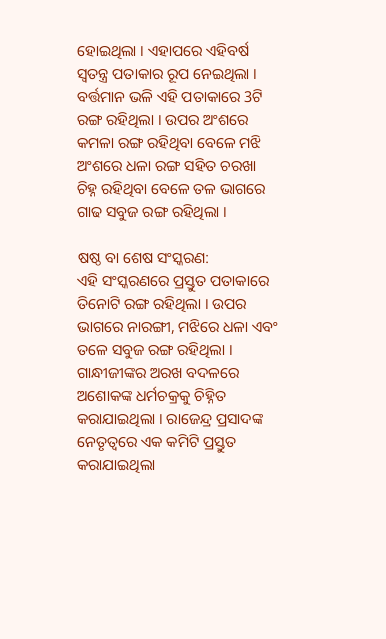ହୋଇଥିଲା । ଏହାପରେ ଏହିବର୍ଷ ସ୍ବତନ୍ତ୍ର ପତାକାର ରୂପ ନେଇଥିଲା । ବର୍ତ୍ତମାନ ଭଳି ଏହି ପତାକାରେ 3ଟି ରଙ୍ଗ ରହିଥିଲା । ଉପର ଅଂଶରେ କମଳା ରଙ୍ଗ ରହିଥିବା ବେଳେ ମଝି ଅଂଶରେ ଧଳା ରଙ୍ଗ ସହିତ ଚରଖା ଚିହ୍ନ ରହିଥିବା ବେଳେ ତଳ ଭାଗରେ ଗାଢ ସବୁଜ ରଙ୍ଗ ରହିଥିଲା ।

ଷଷ୍ଠ ବା ଶେଷ ସଂସ୍କରଣ:
ଏହି ସଂସ୍କରଣରେ ପ୍ରସ୍ତୁତ ପତାକାରେ ତିନୋଟି ରଙ୍ଗ ରହିଥିଲା । ଉପର ଭାଗରେ ନାରଙ୍ଗୀ, ମଝିରେ ଧଳା ଏବଂ ତଳେ ସବୁଜ ରଙ୍ଗ ରହିଥିଲା । ଗାନ୍ଧୀଜୀଙ୍କର ଅରଖ ବଦଳରେ ଅଶୋକଙ୍କ ଧର୍ମଚକ୍ରକୁ ଚିହ୍ନିତ କରାଯାଇଥିଲା । ରାଜେନ୍ଦ୍ର ପ୍ରସାଦଙ୍କ ନେତୃତ୍ବରେ ଏକ କମିଟି ପ୍ରସ୍ତୁତ କରାଯାଇଥିଲା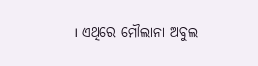। ଏଥିରେ ମୌଲାନା ଅବୁଲ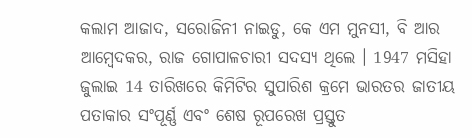କଲାମ ଆଜାଦ, ସରୋଜିନୀ ନାଇଡୁ, କେ ଏମ ମୁନସୀ, ବି ଆର ଆମ୍ବେଦକର, ରାଜ ଗୋପାଳଚାରୀ ସଦସ୍ୟ ଥିଲେ । 1947 ମସିହା ଜୁଲାଇ 14 ତାରିଖରେ କିମିଟିର ସୁପାରିଶ କ୍ରମେ ଭାରତର ଜାତୀୟ ପତାକାର ସଂପୂର୍ଣ୍ଣ ଏବଂ ଶେଷ ରୂପରେଖ ପ୍ରସ୍ତୁତ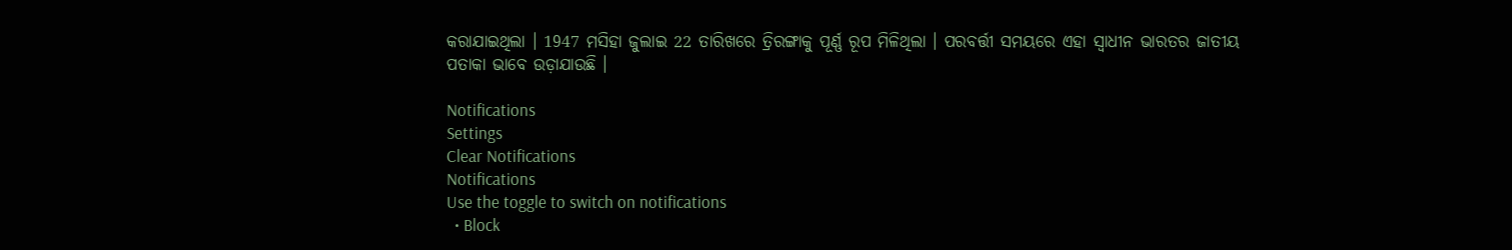କରାଯାଇଥିଲା । 1947 ମସିହା ଜୁଲାଇ 22 ତାରିଖରେ ତ୍ରିରଙ୍ଗାକୁ ପୂର୍ଣ୍ଣ ରୂପ ମିଳିଥିଲା । ପରବର୍ତ୍ତୀ ସମୟରେ ଏହା ସ୍ବାଧୀନ ଭାରତର ଜାତୀୟ ପତାକା ଭାବେ ଉଡ଼ାଯାଉଛି ।

Notifications
Settings
Clear Notifications
Notifications
Use the toggle to switch on notifications
  • Block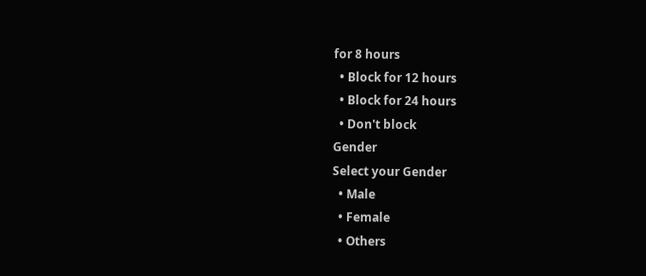for 8 hours
  • Block for 12 hours
  • Block for 24 hours
  • Don't block
Gender
Select your Gender
  • Male
  • Female
  • Others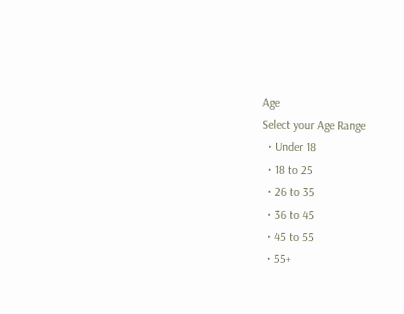Age
Select your Age Range
  • Under 18
  • 18 to 25
  • 26 to 35
  • 36 to 45
  • 45 to 55
  • 55+